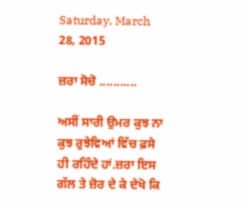Saturday, March 28, 2015

ਜ਼ਰਾ ਸੋਚੋ ...........

ਅਸੀਂ ਸਾਰੀ ਉਮਰ ਕੁਝ ਨਾ ਕੁਝ ਰੁਝੇਵਿਆਂ ਵਿੱਚ ਫ਼ਸੇ ਹੀ ਰਹਿੰਦੇ ਹਾਂ.ਜ਼ਰਾ ਇਸ ਗੱਲ ਤੇ ਜ਼ੋਰ ਦੇ ਕੇ ਦੇਖੋ ਕਿ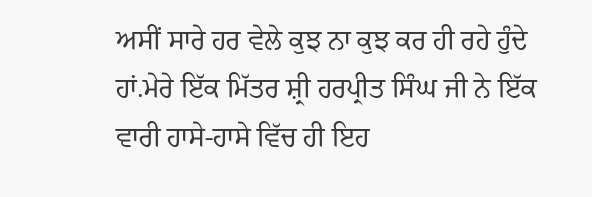ਅਸੀਂ ਸਾਰੇ ਹਰ ਵੇਲੇ ਕੁਝ ਨਾ ਕੁਝ ਕਰ ਹੀ ਰਹੇ ਹੁੰਦੇ ਹਾਂ.ਮੇਰੇ ਇੱਕ ਮਿੱਤਰ ਸ਼੍ਰੀ ਹਰਪ੍ਰੀਤ ਸਿੰਘ ਜੀ ਨੇ ਇੱਕ ਵਾਰੀ ਹਾਸੇ-ਹਾਸੇ ਵਿੱਚ ਹੀ ਇਹ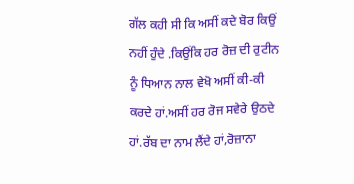ਗੱਲ ਕਹੀ ਸੀ ਕਿ ਅਸੀਂ ਕਦੇ ਬੋਰ ਕਿਉਂ ਨਹੀਂ ਹੁੰਦੇ .ਕਿਉਂਕਿ ਹਰ ਰੋਜ਼ ਦੀ ਰੁਟੀਨ ਨੂੰ ਧਿਆਨ ਨਾਲ ਵੇਖੋ ਅਸੀਂ ਕੀ-ਕੀ ਕਰਦੇ ਹਾਂ.ਅਸੀਂ ਹਰ ਰੋਜ ਸਵੇਰੇ ਉਠਦੇ ਹਾਂ.ਰੱਬ ਦਾ ਨਾਮ ਲੈਂਦੇ ਹਾਂ,ਰੋਜ਼ਾਨਾ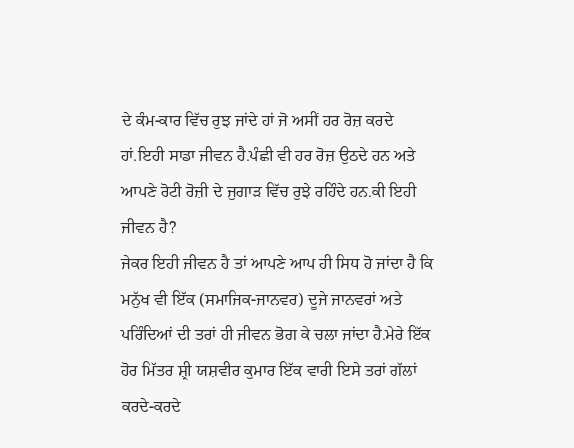ਦੇ ਕੰਮ-ਕਾਰ ਵਿੱਚ ਰੁਝ ਜਾਂਦੇ ਹਾਂ ਜੋ ਅਸੀਂ ਹਰ ਰੋਜ਼ ਕਰਦੇ ਹਾਂ.ਇਹੀ ਸਾਡਾ ਜੀਵਨ ਹੈ.ਪੰਛੀ ਵੀ ਹਰ ਰੋਜ਼ ਉਠਦੇ ਹਨ ਅਤੇ ਆਪਣੇ ਰੋਟੀ ਰੋਜ਼ੀ ਦੇ ਜੁਗਾੜ ਵਿੱਚ ਰੁਝੇ ਰਹਿੰਦੇ ਹਨ.ਕੀ ਇਹੀ ਜੀਵਨ ਹੈ?
ਜੇਕਰ ਇਹੀ ਜੀਵਨ ਹੈ ਤਾਂ ਆਪਣੇ ਆਪ ਹੀ ਸਿਧ ਹੋ ਜਾਂਦਾ ਹੈ ਕਿ ਮਨੁੱਖ ਵੀ ਇੱਕ (ਸਮਾਜਿਕ-ਜਾਨਵਰ) ਦੂਜੇ ਜਾਨਵਰਾਂ ਅਤੇ ਪਰਿੰਦਿਆਂ ਦੀ ਤਰਾਂ ਹੀ ਜੀਵਨ ਭੋਗ ਕੇ ਚਲਾ ਜਾਂਦਾ ਹੈ.ਮੇਰੇ ਇੱਕ ਹੋਰ ਮਿੱਤਰ ਸ਼੍ਰੀ ਯਸ਼ਵੀਰ ਕੁਮਾਰ ਇੱਕ ਵਾਰੀ ਇਸੇ ਤਰਾਂ ਗੱਲਾਂ ਕਰਦੇ-ਕਰਦੇ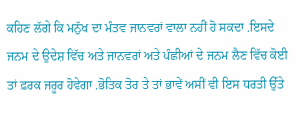ਕਹਿਣ ਲੱਗੇ ਕਿ ਮਨੁੱਖ ਦਾ ਮੰਤਵ ਜਾਨਵਰਾਂ ਵਾਲਾ ਨਹੀਂ ਹੋ ਸਕਦਾ .ਇਸਦੇ ਜਨਮ ਦੇ ਉਦੇਸ਼ ਵਿੱਚ ਅਤੇ ਜਾਨਵਰਾਂ ਅਤੇ ਪੰਛੀਆਂ ਦੇ ਜਨਮ ਲੈਣ ਵਿੱਚ ਕੋਈ ਤਾਂ ਫ਼ਰਕ ਜਰੂਰ ਹੋਵੇਗਾ .ਭੋਤਿਕ ਤੋਰ ਤੇ ਤਾਂ ਭਾਵੇਂ ਅਸੀਂ ਵੀ ਇਸ ਧਰਤੀ ਉੱਤੇ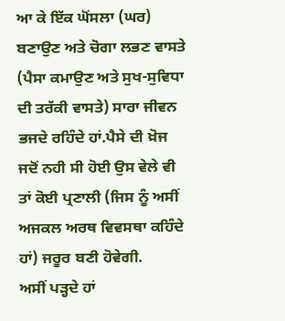ਆ ਕੇ ਇੱਕ ਘੋਂਸਲਾ (ਘਰ) ਬਣਾਉਣ ਅਤੇ ਚੋਗਾ ਲਭਣ ਵਾਸਤੇ (ਪੈਸਾ ਕਮਾਉਣ ਅਤੇ ਸੁਖ-ਸੁਵਿਧਾ ਦੀ ਤਰੱਕੀ ਵਾਸਤੇ) ਸਾਰਾ ਜੀਵਨ ਭਜਦੇ ਰਹਿੰਦੇ ਹਾਂ.ਪੈਸੇ ਦੀ ਖ਼ੋਜ ਜਦੋਂ ਨਹੀ ਸੀ ਹੋਈ ਉਸ ਵੇਲੇ ਵੀ ਤਾਂ ਕੋਈ ਪ੍ਰਣਾਲੀ (ਜਿਸ ਨੂੰ ਅਸੀਂ ਅਜਕਲ ਅਰਥ ਵਿਵਸਥਾ ਕਹਿੰਦੇ ਹਾਂ) ਜਰੂਰ ਬਣੀ ਹੋਵੇਗੀ.
ਅਸੀਂ ਪੜ੍ਹਦੇ ਹਾਂ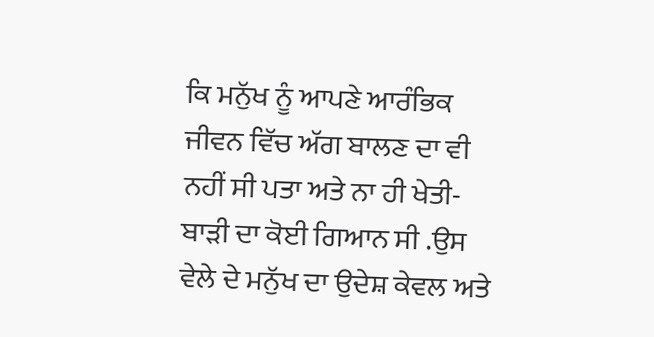ਕਿ ਮਨੁੱਖ ਨੂੰ ਆਪਣੇ ਆਰੰਭਿਕ ਜੀਵਨ ਵਿੱਚ ਅੱਗ ਬਾਲਣ ਦਾ ਵੀ ਨਹੀਂ ਸੀ ਪਤਾ ਅਤੇ ਨਾ ਹੀ ਖੇਤੀ-ਬਾੜੀ ਦਾ ਕੋਈ ਗਿਆਨ ਸੀ .ਉਸ ਵੇਲੇ ਦੇ ਮਨੁੱਖ ਦਾ ਉਦੇਸ਼ ਕੇਵਲ ਅਤੇ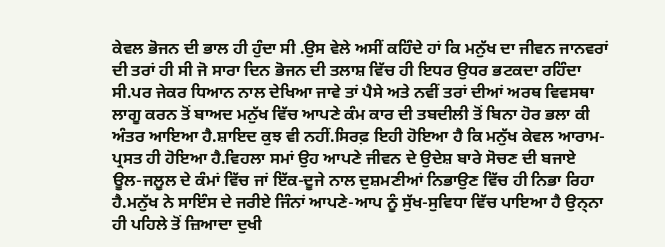ਕੇਵਲ ਭੋਜਨ ਦੀ ਭਾਲ ਹੀ ਹੁੰਦਾ ਸੀ .ਉਸ ਵੇਲੇ ਅਸੀਂ ਕਹਿੰਦੇ ਹਾਂ ਕਿ ਮਨੁੱਖ ਦਾ ਜੀਵਨ ਜਾਨਵਰਾਂ ਦੀ ਤਰਾਂ ਹੀ ਸੀ ਜੋ ਸਾਰਾ ਦਿਨ ਭੋਜਨ ਦੀ ਤਲਾਸ਼ ਵਿੱਚ ਹੀ ਇਧਰ ਉਧਰ ਭਟਕਦਾ ਰਹਿੰਦਾ ਸੀ.ਪਰ ਜੇਕਰ ਧਿਆਨ ਨਾਲ ਦੇਖਿਆ ਜਾਵੇ ਤਾਂ ਪੈਸੇ ਅਤੇ ਨਵੀਂ ਤਰਾਂ ਦੀਆਂ ਅਰਥ ਵਿਵਸਥਾ ਲਾਗੂ ਕਰਨ ਤੋਂ ਬਾਅਦ ਮਨੁੱਖ ਵਿੱਚ ਆਪਣੇ ਕੰਮ ਕਾਰ ਦੀ ਤਬਦੀਲੀ ਤੋਂ ਬਿਨਾ ਹੋਰ ਭਲਾ ਕੀ ਅੰਤਰ ਆਇਆ ਹੈ.ਸ਼ਾਇਦ ਕੁਝ ਵੀ ਨਹੀਂ.ਸਿਰਫ਼ ਇਹੀ ਹੋਇਆ ਹੈ ਕਿ ਮਨੁੱਖ ਕੇਵਲ ਆਰਾਮ-ਪ੍ਰਸਤ ਹੀ ਹੋਇਆ ਹੈ.ਵਿਹਲਾ ਸਮਾਂ ਉਹ ਆਪਣੇ ਜੀਵਨ ਦੇ ਉਦੇਸ਼ ਬਾਰੇ ਸੋਚਣ ਦੀ ਬਜਾਏ ਊਲ-ਜਲੂਲ ਦੇ ਕੰਮਾਂ ਵਿੱਚ ਜਾਂ ਇੱਕ-ਦੂਜੇ ਨਾਲ ਦੁਸ਼ਮਣੀਆਂ ਨਿਭਾਉਣ ਵਿੱਚ ਹੀ ਨਿਭਾ ਰਿਹਾ ਹੈ.ਮਨੁੱਖ ਨੇ ਸਾਇੰਸ ਦੇ ਜਰੀਏ ਜਿੰਨਾਂ ਆਪਣੇ-ਆਪ ਨੂੰ ਸੁੱਖ-ਸੁਵਿਧਾ ਵਿੱਚ ਪਾਇਆ ਹੈ ਉਨ੍ਨਾ ਹੀ ਪਹਿਲੇ ਤੋਂ ਜ਼ਿਆਦਾ ਦੁਖੀ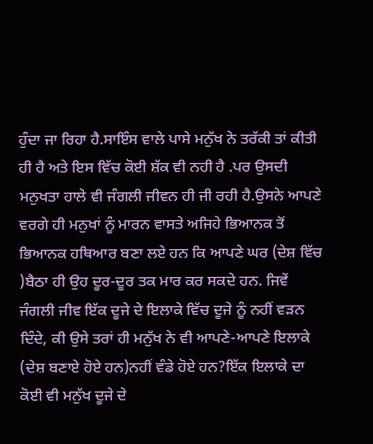ਹੁੰਦਾ ਜਾ ਰਿਹਾ ਹੈ.ਸਾਇੰਸ ਵਾਲੇ ਪਾਸੇ ਮਨੁੱਖ ਨੇ ਤਰੱਕੀ ਤਾਂ ਕੀਤੀ ਹੀ ਹੈ ਅਤੇ ਇਸ ਵਿੱਚ ਕੋਈ ਸ਼ੱਕ ਵੀ ਨਹੀ ਹੈ .ਪਰ ਉਸਦੀ ਮਨੁਖਤਾ ਹਾਲੇ ਵੀ ਜੰਗਲੀ ਜੀਵਨ ਹੀ ਜੀ ਰਹੀ ਹੈ.ਉਸਨੇ ਆਪਣੇ ਵਰਗੇ ਹੀ ਮਨੁਖਾਂ ਨੂੰ ਮਾਰਨ ਵਾਸਤੇ ਅਜਿਹੇ ਭਿਆਨਕ ਤੋਂ ਭਿਆਨਕ ਹਥਿਆਰ ਬਣਾ ਲਏ ਹਨ ਕਿ ਆਪਣੇ ਘਰ (ਦੇਸ਼ ਵਿੱਚ )ਬੈਠਾ ਹੀ ਉਹ ਦੂਰ-ਦੂਰ ਤਕ ਮਾਰ ਕਰ ਸਕਦੇ ਹਨ. ਜਿਵੇਂ ਜੰਗਲੀ ਜੀਵ ਇੱਕ ਦੂਜੇ ਦੇ ਇਲਾਕੇ ਵਿੱਚ ਦੂਜੇ ਨੂੰ ਨਹੀਂ ਵੜਨ ਦਿੰਦੇ, ਕੀ ਉਸੇ ਤਰਾਂ ਹੀ ਮਨੁੱਖ ਨੇ ਵੀ ਆਪਣੇ-ਆਪਣੇ ਇਲਾਕੇ (ਦੇਸ਼ ਬਣਾਏ ਹੋਏ ਹਨ)ਨਹੀਂ ਵੰਡੇ ਹੋਏ ਹਨ?ਇੱਕ ਇਲਾਕੇ ਦਾ ਕੋਈ ਵੀ ਮਨੁੱਖ ਦੂਜੇ ਦੇ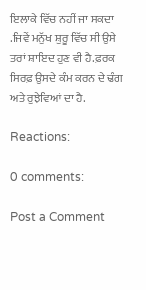ਇਲਾਕੇ ਵਿੱਚ ਨਹੀਂ ਜਾ ਸਕਦਾ .ਜਿਵੇਂ ਮਨੁੱਖ ਸ਼ੁਰੂ ਵਿੱਚ ਸੀ ਉਸੇ ਤਰਾਂ ਸ਼ਾਇਦ ਹੁਣ ਵੀ ਹੈ.ਫ਼ਰਕ ਸਿਰਫ਼ ਉਸਦੇ ਕੰਮ ਕਰਨ ਦੇ ਢੰਗ ਅਤੇ ਰੁਝੇਵਿਆਂ ਦਾ ਹੈ.

Reactions:

0 comments:

Post a Comment